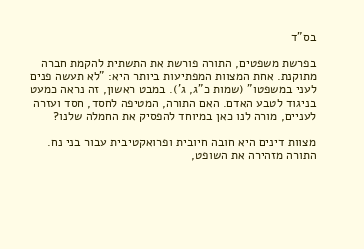בס"ד

בפרשת משפטים, התורה פורשת את התשתית להקמת חברה מתוקנת. אחת המצוות המפתיעות ביותר היא: "לא תעשה פנים לעני במשפטו" (שמות כ"ג, ג'). במבט ראשון, זה נראה כמעט בניגוד לטבע האדם. האם התורה, המטיפה לחסד, חסד ועזרה לעניים, מורה לנו כאן במיוחד להפסיק את החמלה שלנו?

מצוות דינים היא חובה חיובית ופרואקטיבית עבור בני נח. התורה מזהירה את השופט,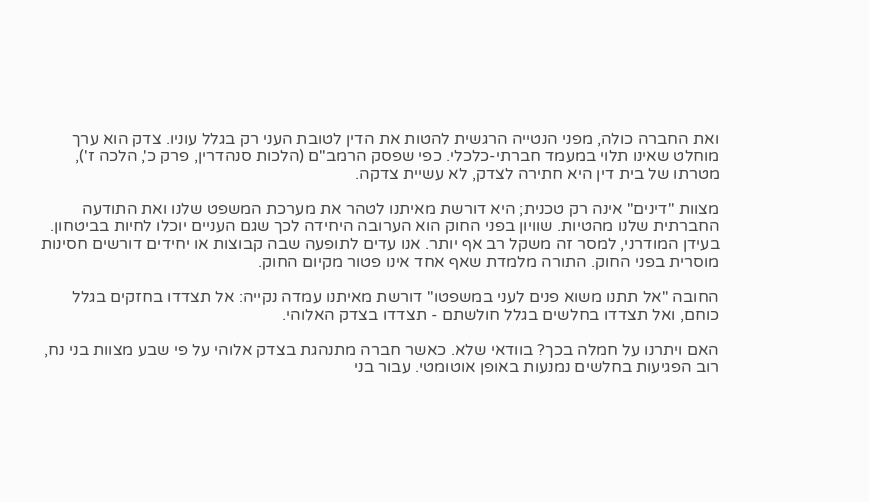ואת החברה כולה, מפני הנטייה הרגשית להטות את הדין לטובת העני רק בגלל עוניו. צדק הוא ערך מוחלט שאינו תלוי במעמד חברתי-כלכלי. כפי שפסק הרמב"ם (הלכות סנהדרין, פרק כ', הלכה ז'), מטרתו של בית דין היא חתירה לצדק, לא עשיית צדקה.

מצוות "דינים" אינה רק טכנית; היא דורשת מאיתנו לטהר את מערכת המשפט שלנו ואת התודעה החברתית שלנו מהטיות. שוויון בפני החוק הוא הערובה היחידה לכך שגם העניים יוכלו לחיות בביטחון. בעידן המודרני, למסר זה משקל רב אף יותר. אנו עדים לתופעה שבה קבוצות או יחידים דורשים חסינות מוסרית בפני החוק. התורה מלמדת שאף אחד אינו פטור מקיום החוק.

החובה "אל תתנו משוא פנים לעני במשפטו" דורשת מאיתנו עמדה נקייה: אל תצדדו בחזקים בגלל כוחם, ואל תצדדו בחלשים בגלל חולשתם - תצדדו בצדק האלוהי.

האם ויתרנו על חמלה בכך? בוודאי שלא. כאשר חברה מתנהגת בצדק אלוהי על פי שבע מצוות בני נח, רוב הפגיעות בחלשים נמנעות באופן אוטומטי. עבור בני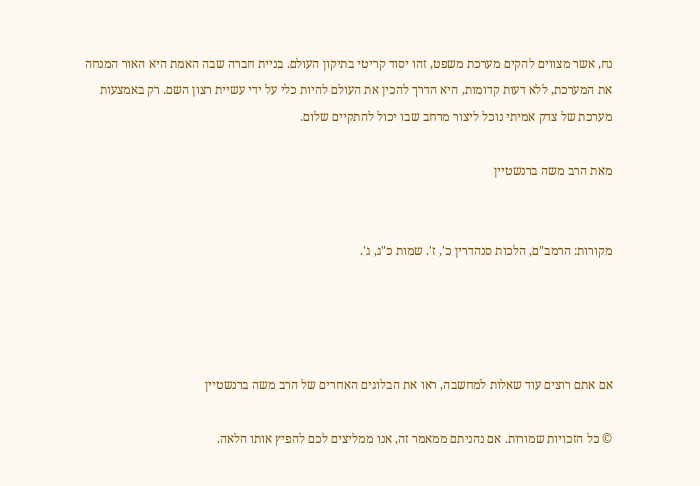נח, אשר מצווים להקים מערכת משפט, זהו יסוד קריטי בתיקון העולם. בניית חברה שבה האמת היא האור המנחה את המערכת, ללא דעות קדומות, היא הדרך להכין את העולם להיות כלי על ידי עשיית רצון השם. רק באמצעות מערכת של צדק אמיתי נוכל ליצור מרחב שבו יכול להתקיים שלום.

מאת הרב משה ברנשטיין


מקורות: הרמב"ם, הלכות סנהדרין כ', ז'. שמות כ"ג, ג'.




אם אתם רוצים עוד שאלות למחשבה, ראו את הבלוגים האחרים של הרב משה ברנשטיין

© כל הזכויות שמורות. אם נהניתם ממאמר זה, אנו ממליצים לכם להפיץ אותו הלאה.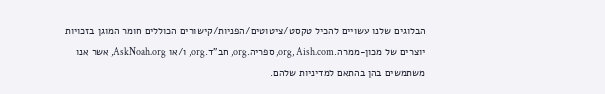הבלוגים שלנו עשויים להכיל טקסט/ציטוטים/הפניות/קישורים הכוללים חומר המוגן בזכויות יוצרים של מכון-ממרה.org, Aish.com, ספריה.org, חב"ד.org, ו/או AskNoah.org, אשר אנו משתמשים בהן בהתאם למדיניות שלהם.